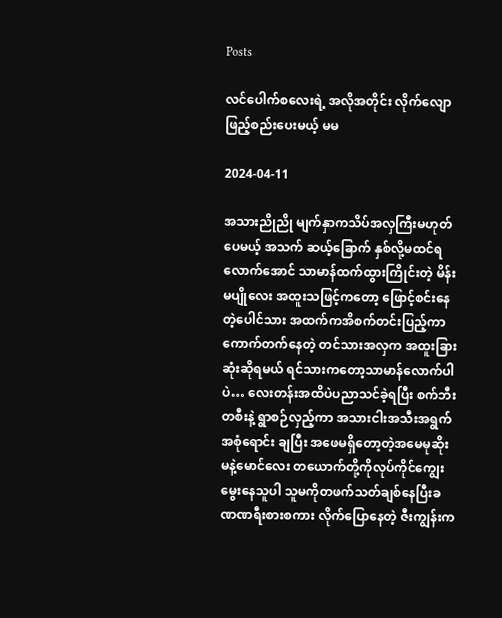Posts

လင်ပေါက်စလေးရဲ့ အလိုအတိုင်း လိုက်လျောဖြည့်စည်းပေးမယ့် မမ

2024-04-11

အသားညိုညို မျက်နှာကသိပ်အလှကြီးမဟုတ်ပေမယ့် အသက် ဆယ့်ခြောက် နှစ်လို့မထင်ရလောက်အောင် သာမာန်ထက်ထွားကြိုင်းတဲ့ မိန်းမပျိုလေး အထူးသဖြင့်ကတော့ ဖြောင့်စင်းနေတဲ့ပေါင်သား အထက်ကအိစက်တင်းပြည့်ကာ ကောက်တက်နေတဲ့ တင်သားအလှက အထူးခြားဆုံးဆိုရမယ် ရင်သားကတော့သာမာန်လောက်ပါပဲ… လေးတန်းအထိပဲပညာသင်ခဲ့ရပြီး စက်ဘီးတစီးနဲ့ ရွာစဉ်လှည့်ကာ အသားငါးအသီးအရွက်အစုံရောင်း ချပြီး အဖေမရှိတော့တဲ့အမေမုဆိုးမနဲ့မောင်လေး တယောက်တို့ကိုလုပ်ကိုင်ကျွေးမွေးနေသူပါ သူမကိုတဖက်သတ်ချစ်နေပြီးခဏဏရီးစားစကား လိုက်ပြောနေတဲ့ ဇီးကျွန်းက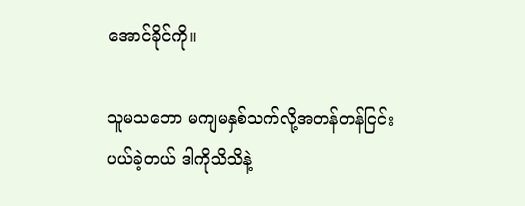အောင်ခိုင်ကို။

သူမသဘော မကျမနှစ်သက်လို့အတန်တန်ငြင်းပယ်ခဲ့တယ် ဒါကိုသိသိနဲ့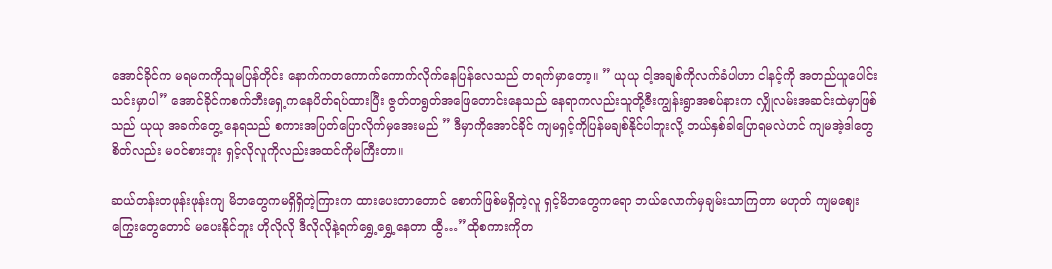အောင်ခိုင်က မရမကကိုသူမပြန်တိုင်း နောက်ကတကောက်ကောက်လိုက်နေပြန်လေသည် တရက်မှာတော့။ ” ယုယု ငါ့အချစ်ကိုလက်ခံပါဟာ ငါနင့်ကို အတည်ယူပေါင်းသင်းမှာပါ” အောင်ခိုင်ကစက်ဘီးရှေ့ကနေပိတ်ရပ်ထားပြီး ဇွတ်တရွတ်အဖြေတောင်းနေသည် နေရာကလည်းသူတို့ဇီးကျွန်းရွာအစပ်နားက လျှိုလမ်းအဆင်းထဲမှာဖြစ်သည် ယုယု အခက်တွေ့ နေရသည် စကားအပြတ်ပြောလိုက်မှအေးမည် ” ဒီမှာကိုအောင်ခိုင် ကျမရှင့်ကိုပြန်မချစ်နိုင်ပါဘူးလို့ ဘယ်နှစ်ခါပြောရမလဲဟင် ကျမအဲ့ဒါတွေစိတ်လည်း မဝင်စားဘူး ရှင့်လိုလူကိုလည်းအထင်ကိုမကြီးတာ။

ဆယ်တန်းတဖုန်းဖုန်းကျ မိဘတွေကမရှိရှိတဲ့ကြားက ထားပေးတာတောင် စောက်ဖြစ်မရှိတဲ့လူ ရှင့်မိဘတွေကရော ဘယ်လောက်မှချမ်းသာကြတာ မဟုတ် ကျမဈေးကြွေးတွေတောင် မပေးနိုင်ဘူး ဟိုလိုလို ဒီလိုလိုနဲ့ရက်ရွှေ့ရွှေ့နေတာ ထွီ…”ထိုစကားကိုတ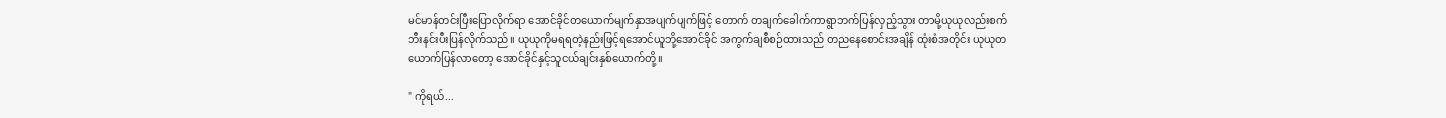မင်မာန်တင်းပြီးပြောလိုက်ရာ အောင်ခိုင်တယောက်မျက်နှာအပျက်ပျက်ဖြင့် တောက် တချက်ခေါက်ကာရွာဘက်ပြန်လှည့်သွား တာမို့ယုယုလည်းစက်ဘီးနင်းပီးပြန်လိုက်သည်။ ယုယုကိုမရရတဲ့နည်းဖြင့်ရအောင်ယူဘို့အောင်ခိုင် အကွက်ချစီစဉ်ထားသည် တညနေစောင်းအချိန် ထုံးစံအတိုင်း ယုယုတယောက်ပြန်လာတော့ အောင်ခိုင်နှင့်သူငယ်ချင်းနှစ်ယောက်တို့။

" ကိုရယ်...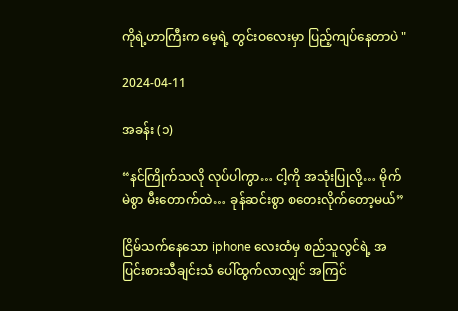ကိုရဲ့ဟာကြီးက မေ့ရဲ့ တွင်းဝလေးမှာ ပြည့်ကျပ်နေတာပဲ "

2024-04-11

အခန်း (၁)

“နင်ကြိုက်သလို လုပ်ပါကွာ… ငါ့ကို အသုံးပြုလို့… မိုက်မဲစွာ မီးတောက်ထဲ… ခုန်ဆင်းစွာ စတေးလိုက်တော့မယ်”

ငြိမ်သက်နေသော iphone လေးထံမှ စည်သူလွင်ရဲ့ အပြင်းစားသီချင်းသံ ပေါ်ထွက်လာလျှင် အကြင်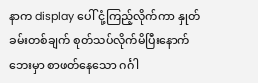နာက display ပေါ် ငုံ့ကြည့်လိုက်ကာ နှုတ်ခမ်းတစ်ချက် စုတ်သပ်လိုက်မိပြီးနောက် ဘေးမှာ စာဖတ်နေသော ဂင်္ဂါ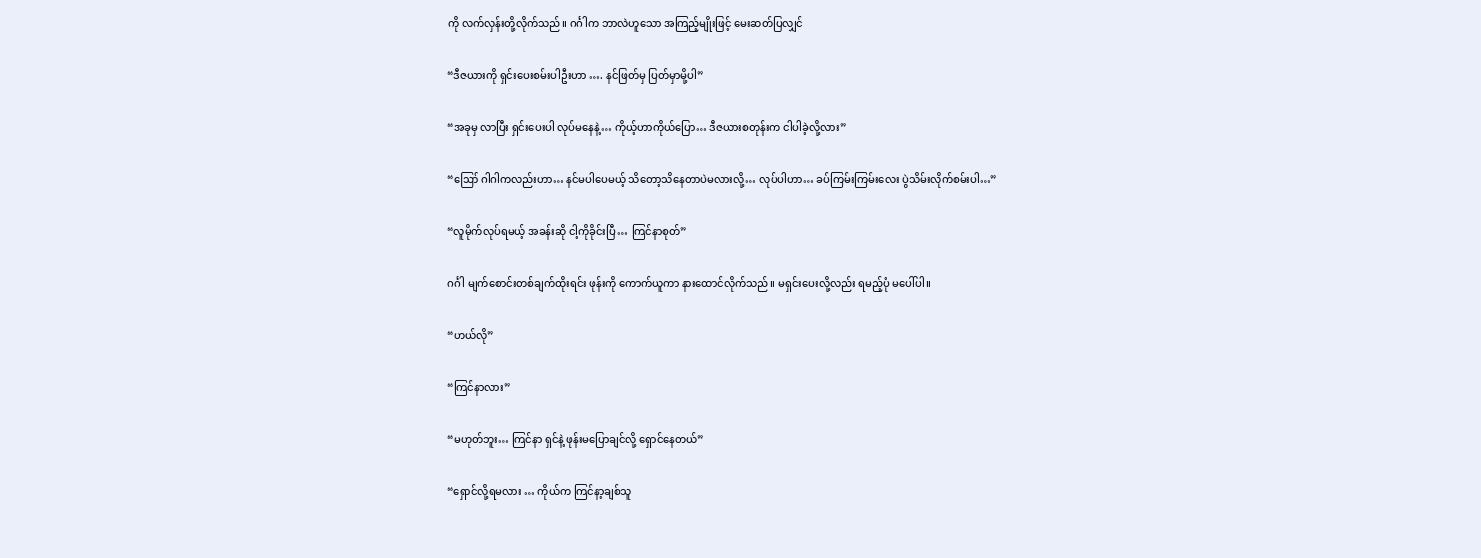ကို လက်လှန်းတို့လိုက်သည်။ ဂင်္ဂါက ဘာလဲဟူသော အကြည့်မျိုးဖြင့် မေးဆတ်ပြလျှင်

“ဒီဇယားကို ရှင်းပေးစမ်းပါဦးဟာ …. နင်ဖြတ်မှ ပြတ်မှာမို့ပါ”

“အခုမှ လာပြီး ရှင်းပေးပါ လုပ်မနေနဲ့… ကိုယ့်ဟာကိုယ်ပြော… ဒီဇယားစတုန်းက ငါပါခဲ့လို့လား”

“ဪ ဂါဂါကလည်းဟာ… နင်မပါပေမယ့် သိတော့သိနေတာပဲမလားလို့… လုပ်ပါဟာ… ခပ်ကြမ်းကြမ်းလေး ပွဲသိမ်းလိုက်စမ်းပါ…”

“လူမိုက်လုပ်ရမယ့် အခန်းဆို ငါ့ကိုခိုင်းပြီ… ကြင်နာစုတ်”

ဂင်္ဂါ မျက်စောင်းတစ်ချက်ထိုးရင်း ဖုန်းကို ကောက်ယူကာ နားထောင်လိုက်သည်။ မရှင်းပေးလို့လည်း ရမည့်ပုံ မပေါ်ပါ။

“ဟယ်လို”

“ကြင်နာလား”

“မဟုတ်ဘူး… ကြင်နာ ရှင်နဲ့ ဖုန်းမပြောချင်လို့ ရှောင်နေတယ်”

“ရှောင်လို့ရမလား … ကိုယ်က ကြင်နာ့ချစ်သူ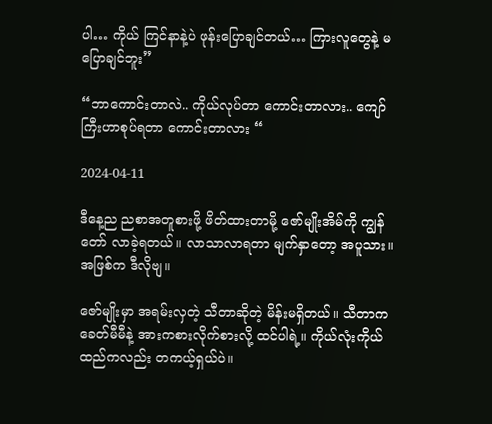ပါ… ကိုယ် ကြင်နာနဲ့ပဲ ဖုန်းပြောချင်တယ်… ကြားလူတွေနဲ့ မပြောချင်ဘူး”

“ဘာကောင်းတာလဲ.. ကိုယ်လုပ်တာ ကောင်းတာလား.. ကျော်ကြီးဟာစုပ်ရတာ ကောင်းတာလား “

2024-04-11

ဒီနေ့ည ညစာအတူစားဖို့ ဖိတ်ထားတာမို့ ဇော်မျိုးအိမ်ကို ကျွန်တော် လာခဲ့ရတယ်။ လာသာလာရတာ မျက်နှာတော့ အပူသား။ အဖြစ်က ဒီလိုဗျ။

ဇော်မျိုးမှာ အရမ်းလှတဲ့ သီတာဆိုတဲ့ မိန်းမရှိတယ်။ သီတာက ခေတ်မီမီနဲ့ အားကစားလိုက်စားလို့ ထင်ပါရဲ့။ ကိုယ်လုံးကိုယ်ထည်ကလည်း တကယ့်ရှယ်ပဲ။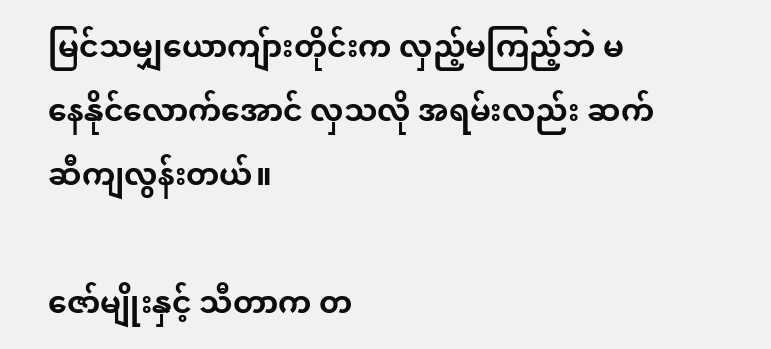မြင်သမျှယောကျ်ားတိုင်းက လှည့်မကြည့်ဘဲ မနေနိုင်လောက်အောင် လှသလို အရမ်းလည်း ဆက်ဆီကျလွန်းတယ်။

ဇော်မျိုးနှင့် သီတာက တ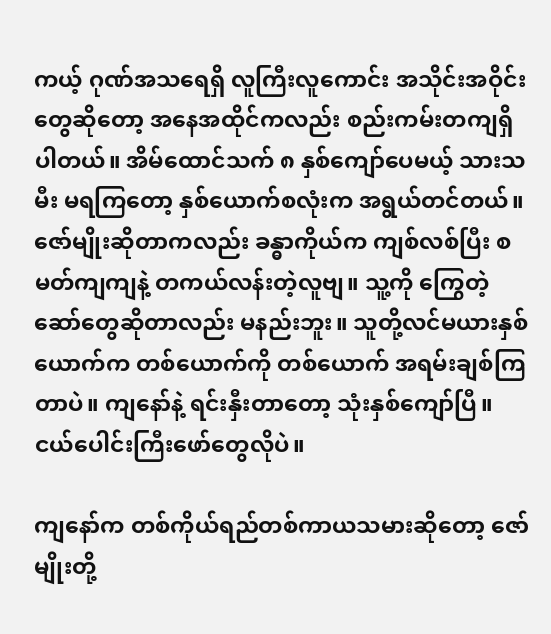ကယ့် ဂုဏ်အသရေရှိ လူကြီးလူကောင်း အသိုင်းအဝိုင်းတွေဆိုတော့ အနေအထိုင်ကလည်း စည်းကမ်းတကျရှိပါတယ်။ အိမ်ထောင်သက် ၈ နှစ်ကျော်ပေမယ့် သားသမီး မရကြတော့ နှစ်ယောက်စလုံးက အရွယ်တင်တယ်။ ဇော်မျိုးဆိုတာကလည်း ခန္ဓာကိုယ်က ကျစ်လစ်ပြီး စမတ်ကျကျနဲ့ တကယ်လန်းတဲ့လူဗျ။ သူ့ကို ကြွေတဲ့ ဆော်တွေဆိုတာလည်း မနည်းဘူး။ သူတို့လင်မယားနှစ်ယောက်က တစ်ယောက်ကို တစ်ယောက် အရမ်းချစ်ကြတာပဲ။ ကျနော်နဲ့ ရင်းနှီးတာတော့ သုံးနှစ်ကျော်ပြီ။ ငယ်ပေါင်းကြီးဖော်တွေလိုပဲ။

ကျနော်က တစ်ကိုယ်ရည်တစ်ကာယသမားဆိုတော့ ဇော်မျိုးတို့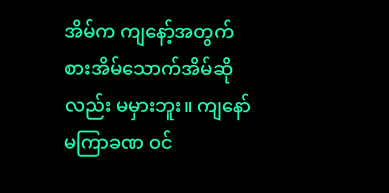အိမ်က ကျနော့်အတွက် စားအိမ်သောက်အိမ်ဆိုလည်း မမှားဘူး။ ကျနော်မကြာခဏ ဝင်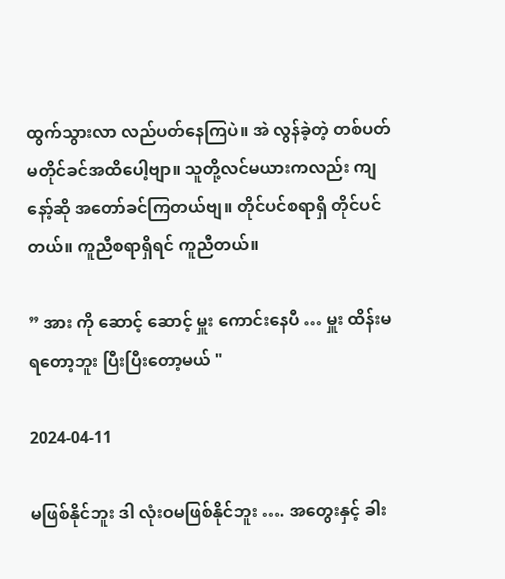ထွက်သွားလာ လည်ပတ်နေကြပဲ။ အဲ လွန်ခဲ့တဲ့ တစ်ပတ်မတိုင်ခင်အထိပေါ့ဗျာ။ သူတို့လင်မယားကလည်း ကျနော့်ဆို အတော်ခင်ကြတယ်ဗျ။ တိုင်ပင်စရာရှိ တိုင်ပင်တယ်။ ကူညီစရာရှိရင် ကူညီတယ်။

” အား ကို ဆောင့် ဆောင့် မှူး ကောင်းနေပီ … မှူး ထိန်းမရတော့ဘူး ပြီးပြီးတော့မယ် "

2024-04-11

မဖြစ်နိုင်ဘူး ဒါ လုံးဝမဖြစ်နိုင်ဘူး …. အတွေးနှင့် ခါး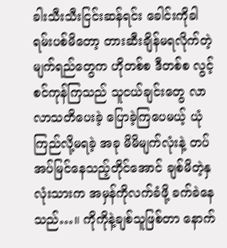ခါးသီးသီးငြင်းဆန်ရင်း ခေါင်းကိုခါရမ်းပစ်မိတော့ တားဆီးချိန်မရလိုက်တဲ့မျက်ရည်တွေက ဟိုတစ်စ ဒီတစ်စ လွင့်စင်ကုန်ကြသည် သူငယ်ချင်းတွေ လာလာသတိပေးခဲ့ ပြောခဲ့ကြပေမယ့် ယုံကြည်လို့မရခဲ့ အခု မိမိမျက်လုံးနဲ့ တပ်အပ်မြင်နေသည့်တိုင်အောင် ချစ်မိတဲ့နှလုံးသားက အမှန်ကိုလက်ခံဖို့ ခက်ခဲနေသည်…။ ကိုကိုနဲ့ချစ်သူဖြစ်တာ နောက်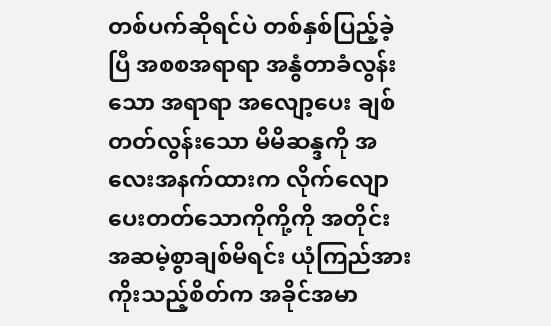တစ်ပက်ဆိုရင်ပဲ တစ်နှစ်ပြည့်ခဲ့ပြီ အစစအရာရာ အနွံတာခံလွန်းသော အရာရာ အလျော့ပေး ချစ်တတ်လွန်းသော မိမိဆန္ဒကို အလေးအနက်ထားက လိုက်လျောပေးတတ်သောကိုကို့ကို အတိုင်းအဆမဲ့စွာချစ်မိရင်း ယုံကြည်အားကိုးသည့်စိတ်က အခိုင်အမာ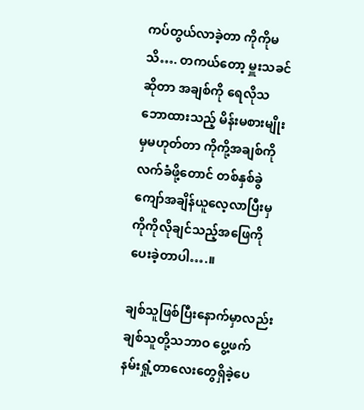ကပ်တွယ်လာခဲ့တာ ကိုကိုမသိ…. တကယ်တော့ မှူးသခင်ဆိုတာ အချစ်ကို ရေလိုသဘောထားသည့် မိန်းမစားမျိုးမှမဟုတ်တာ ကိုကို့အချစ်ကို လက်ခံဖို့တောင် တစ်နှစ်ခွဲကျော်အချိန်ယူလေ့လာပြီးမှ ကိုကိုလိုချင်သည့်အဖြေကို ပေးခဲ့တာပါ….။

ချစ်သူဖြစ်ပြီးနောက်မှာလည်း ချစ်သူတို့သဘာဝ ပွေ့ဖက် နမ်းရှုံ့တာလေးတွေရှိခဲ့ပေ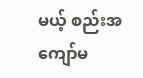မယ့် စည်းအကျော်မ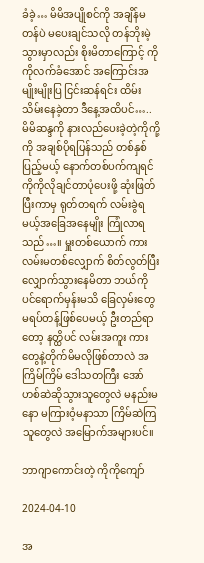ခံခဲ့… မိမိအပျိုစင်ကို အချိန်မတန်ပဲ မပေးချင်သလို တန်ဘိုးမဲ့သွားမှာလည်း စိုးမိတာကြောင့် ကိုကိုလက်ခံအောင် အကြောင်းအမျိုးမျိုးပြ ငြင်းဆန်ရင်း ထိမ်းသိမ်းနေခဲ့တာ ဒီနေ့အထိပင်….. မိမိဆန္ဒကို နားလည်ပေးခဲ့တဲ့ကိုကို့ကို အချစ်ပိုရပြန်သည် တစ်နှစ်ပြည့်မယ့် နောက်တစ်ပက်ကျရင် ကိုကိုလိုချင်တာပုံပေးဖို့ ဆုံးဖြတ်ပြီးကာမှ ရုတ်တရက် လမ်းခွဲရမယ့်အခြေအနေမျိုး ကြုံလာရသည်…။ မှူးတစ်ယောက် ကားလမ်းမတစ်လျှောက် စိတ်လွတ်ပြီးလျှောက်သွားနေမိတာ ဘယ်ကိုပင်ရောက်မှန်းမသိ ခြေလှမ်းတွေ မရပ်တန့်ဖြစ်ပေမယ့် ဦးတည်ရာတော့ နတ္ထိပင် လမ်းအကူး ကားတွေနဲ့တိုက်မိမလိုဖြစ်တာလဲ အကြိမ်ကြိမ် ဒေါသတကြီး အော်ဟစ်ဆဲဆိုသွားသူတွေလဲ မနည်းမနော မကြားဝံ့မနာသာ ကြိမ်ဆဲကြသူတွေလဲ အမြောက်အများပင်။

ဘာဂျာကောင်းတဲ့ ကိုကိုကျော်

2024-04-10

အ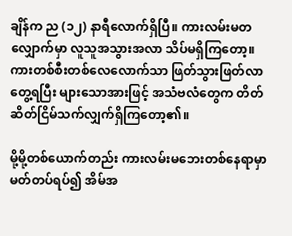ချိန်က ည (၁၂) နာရီလောက်ရှိပြီ။ ကားလမ်းမတလျှောက်မှာ လူသူအသွားအလာ သိပ်မရှိကြတော့။ ကားတစ်စီးတစ်လေလောက်သာ ဖြတ်သွားဖြတ်လာ တွေ့ရပြီး များသောအားဖြင့် အသံဗလံတွေက တိတ်ဆိတ်ငြိမ်သက်လျှက်ရှိကြတော့၏။

မို့မို့တစ်ယောက်တည်း ကားလမ်းမဘေးတစ်နေရာမှာ မတ်တပ်ရပ်၍ အိမ်အ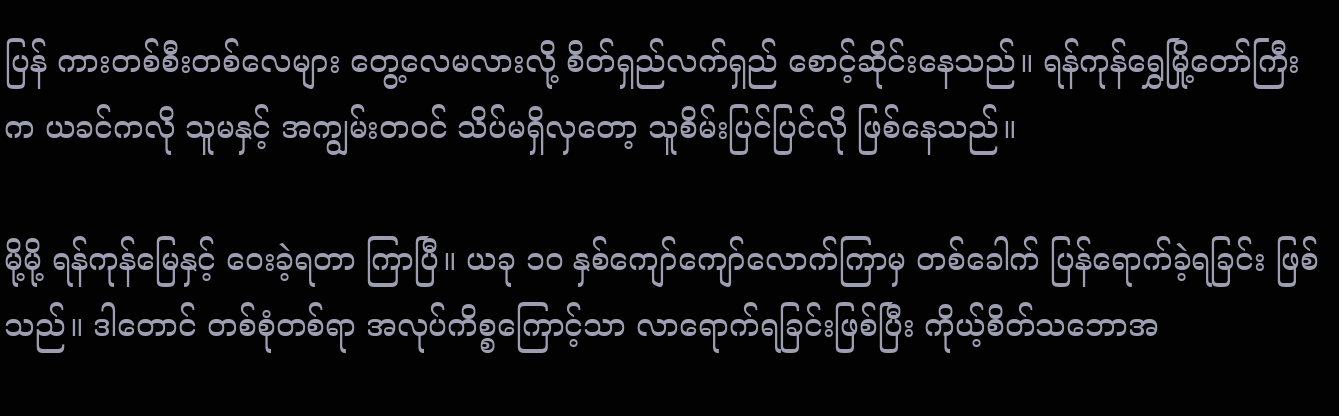ပြန် ကားတစ်စီးတစ်လေများ တွေ့လေမလားလို့ စိတ်ရှည်လက်ရှည် စောင့်ဆိုင်းနေသည်။ ရန်ကုန်ရွှေမြို့တော်ကြီးက ယခင်ကလို သူမနှင့် အကျွမ်းတဝင် သိပ်မရှိလှတော့ သူစိမ်းပြင်ပြင်လို ဖြစ်နေသည်။

မို့မို့ ရန်ကုန်မြေနှင့် ဝေးခဲ့ရတာ ကြာပြီ။ ယခု ၁၀ နှစ်ကျော်ကျော်လောက်ကြာမှ တစ်ခေါက် ပြန်ရောက်ခဲ့ရခြင်း ဖြစ်သည်။ ဒါတောင် တစ်စုံတစ်ရာ အလုပ်ကိစ္စကြောင့်သာ လာရောက်ရခြင်းဖြစ်ပြီး ကိုယ့်စိတ်သဘောအ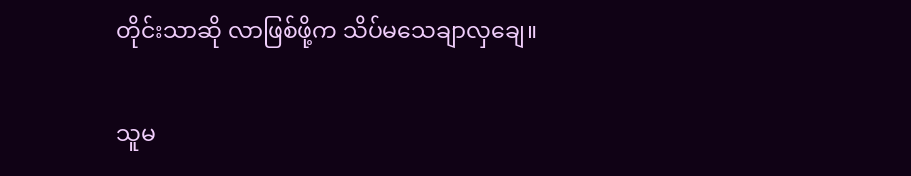တိုင်းသာဆို လာဖြစ်ဖို့က သိပ်မသေချာလှချေ။

သူမ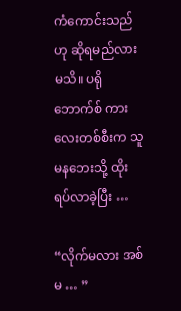ကံကောင်းသည်ဟု ဆိုရမည်လားမသိ။ ပရိုဘောက်စ် ကားလေးတစ်စီးက သူမနဘေးသို့ ထိုးရပ်လာခဲ့ပြီး …

“လိုက်မလား အစ်မ … ”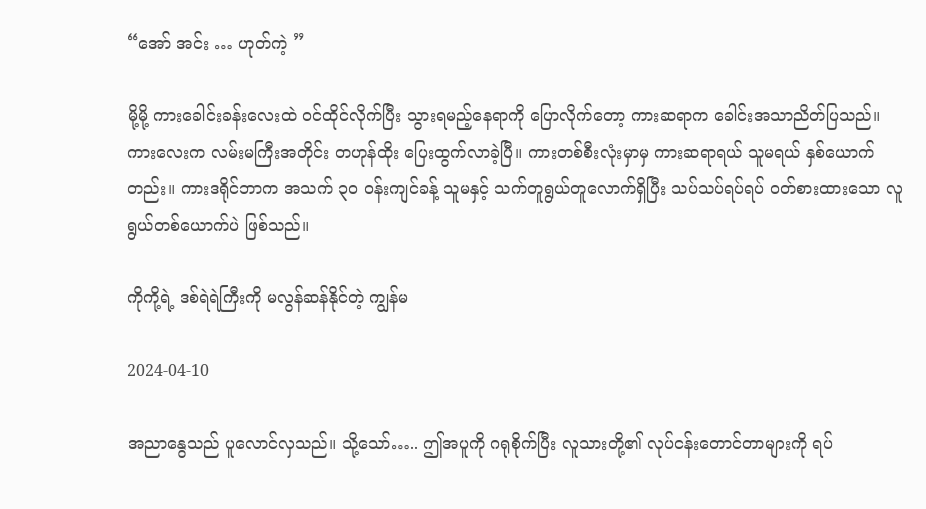“အော် အင်း … ဟုတ်ကဲ့ ”

မို့မို့ ကားခေါင်းခန်းလေးထဲ ဝင်ထိုင်လိုက်ပြီး သွားရမည့်နေရာကို ပြောလိုက်တော့ ကားဆရာက ခေါင်းအသာညိတ်ပြသည်။ ကားလေးက လမ်းမကြီးအတိုင်း တဟုန်ထိုး ပြေးထွက်လာခဲ့ပြီ။ ကားတစ်စီးလုံးမှာမှ ကားဆရာရယ် သူမရယ် နှစ်ယောက်တည်း။ ကားဒရိုင်ဘာက အသက် ၃၀ ဝန်းကျင်ခန့် သူမနှင့် သက်တူရွယ်တူလောက်ရှိပြီး သပ်သပ်ရပ်ရပ် ဝတ်စားထားသော လူရွယ်တစ်ယောက်ပဲ ဖြစ်သည်။

ကိုကို့ရဲ့ ဒစ်ရဲရဲကြီးကို မလွန်ဆန်နိုင်တဲ့ ကျွန်မ

2024-04-10

အညာနွေသည် ပူလောင်လှသည်။ သို့သော်….. ဤအပူကို ဂရုစိုက်ပြီး လူသားတို့၏ လုပ်ငန်းတောင်တာများကို ရပ်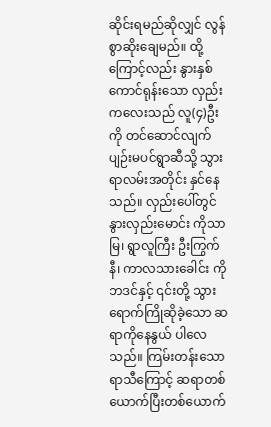ဆိုင်းရမည်ဆိုလျှင် လွန်စွာဆိုးချေမည်။ ထို့ကြောင့်လည်း နွားနှစ်ကောင်ရုန်းသော လှည်းကလေးသည် လူ(၄)ဦးကို တင်ဆောင်လျက် ပျဉ်းမပင်ရွာဆီသို့ သွားရာလမ်းအတိုင်း နှင်နေသည်။ လှည်းပေါ်တွင် နွားလှည်းမောင်း ကိုသာမြ၊ ရွာလူကြီး ဦးကြွက်နီ၊ ကာလသားခေါင်း ကိုဘဒင်နှင့် ၎င်းတို့ သွားရောက်ကြိုဆိုခဲ့သော ဆရာကိုနေနွယ် ပါလေသည်။ ကြမ်းတန်းသော ရာသီကြောင့် ဆရာတစ်ယောက်ပြီးတစ်ယောက်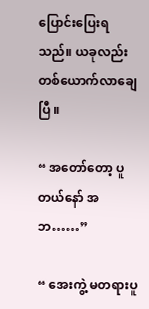ပြောင်းပြေးရသည်။ ယခုလည်း တစ်ယောက်လာချေပြီ ။

“ အတော်တော့ ပူတယ်နော် အဘ……”

“ အေးကွဲ့ မတရားပူ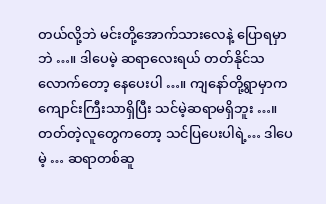တယ်လို့ဘဲ မင်းတို့အောက်သားလေနဲ့ ပြောရမှာဘဲ …။ ဒါပေမဲ့ ဆရာလေးရယ် တတ်နိုင်သလောက်တော့ နေပေးပါ …။ ကျနော်တို့ရွာမှာက ကျောင်းကြီးသာရှိပြီး သင်မဲ့ဆရာမရှိဘူး …။ တတ်တဲ့လူတွေကတော့ သင်ပြပေးပါရဲ့… ဒါပေမဲ့ … ဆရာတစ်ဆူ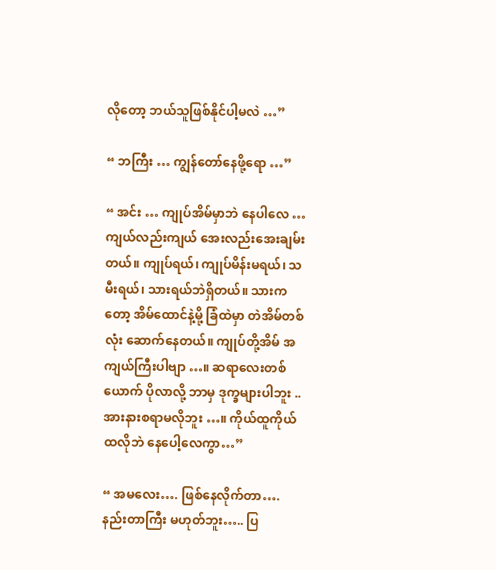လိုတော့ ဘယ်သူဖြစ်နိုင်ပါ့မလဲ …”

“ ဘကြီး … ကျွန်တော်နေဖို့ရော …”

“ အင်း … ကျုပ်အိမ်မှာဘဲ နေပါလေ … ကျယ်လည်းကျယ် အေးလည်းအေးချမ်းတယ်။ ကျုပ်ရယ်၊ ကျုပ်မိန်းမရယ်၊ သမီးရယ်၊ သားရယ်ဘဲရှိတယ်။ သားကတော့ အိမ်ထောင်နဲ့မို့ ခြံထဲမှာ တဲအိမ်တစ်လုံး ဆောက်နေတယ်။ ကျုပ်တို့အိမ် အကျယ်ကြီးပါဗျာ …။ ဆရာလေးတစ်ယောက် ပိုလာလို့ ဘာမှ ဒုက္ခများပါဘူး .. အားနားစရာမလိုဘူး …။ ကိုယ်ထူကိုယ်ထလိုဘဲ နေပေါ့လေကွာ…”

“ အမလေး…. ဖြစ်နေလိုက်တာ…. နည်းတာကြီး မဟုတ်ဘူး….. ပြ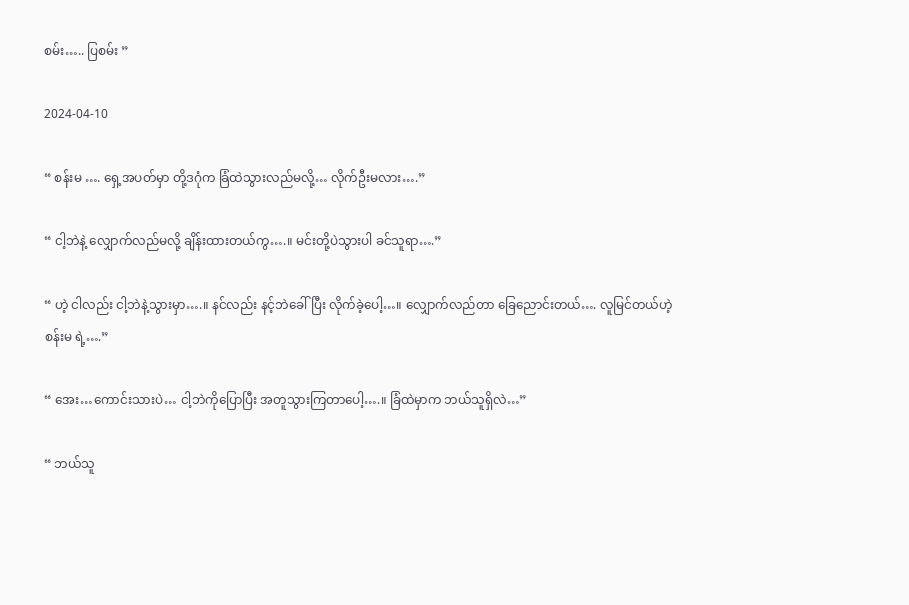စမ်း….. ပြစမ်း ”

2024-04-10

“ စန်းမ …. ရှေ့အပတ်မှာ တို့ဒဂုံက ခြံထဲသွားလည်မလို့… လိုက်ဦးမလား….”

“ ငါ့ဘဲနဲ့ လျှောက်လည်မလို့ ချိန်းထားတယ်ကွ….။ မင်းတို့ပဲသွားပါ ခင်သူရာ….”

“ ဟဲ့ ငါလည်း ငါ့ဘဲနဲ့သွားမှာ….။ နင်လည်း နင့်ဘဲခေါ်ပြီး လိုက်ခဲ့ပေါ့…။ လျှောက်လည်တာ ခြေညောင်းတယ်…. လူမြင်တယ်ဟဲ့ စန်းမ ရဲ့….”

“ အေး…ကောင်းသားပဲ… ငါ့ဘဲကိုပြောပြီး အတူသွားကြတာပေါ့….။ ခြံထဲမှာက ဘယ်သူရှိလဲ…”

“ ဘယ်သူ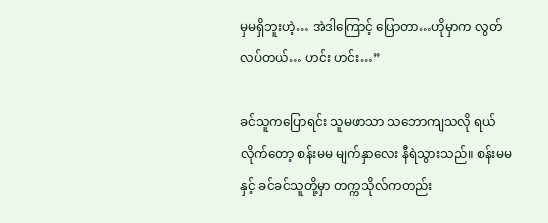မှမရှိဘူးဟဲ့… အဲဒါကြောင့် ပြောတာ…ဟိုမှာက လွတ်လပ်တယ်… ဟင်း ဟင်း…”

ခင်သူကပြောရင်း သူမဖာသာ သဘောကျသလို ရယ်လိုက်တော့ စန်းမမ မျက်နှာလေး နီရဲသွားသည်။ စန်းမမနှင့် ခင်ခင်သူတို့မှာ တက္ကသိုလ်ကတည်း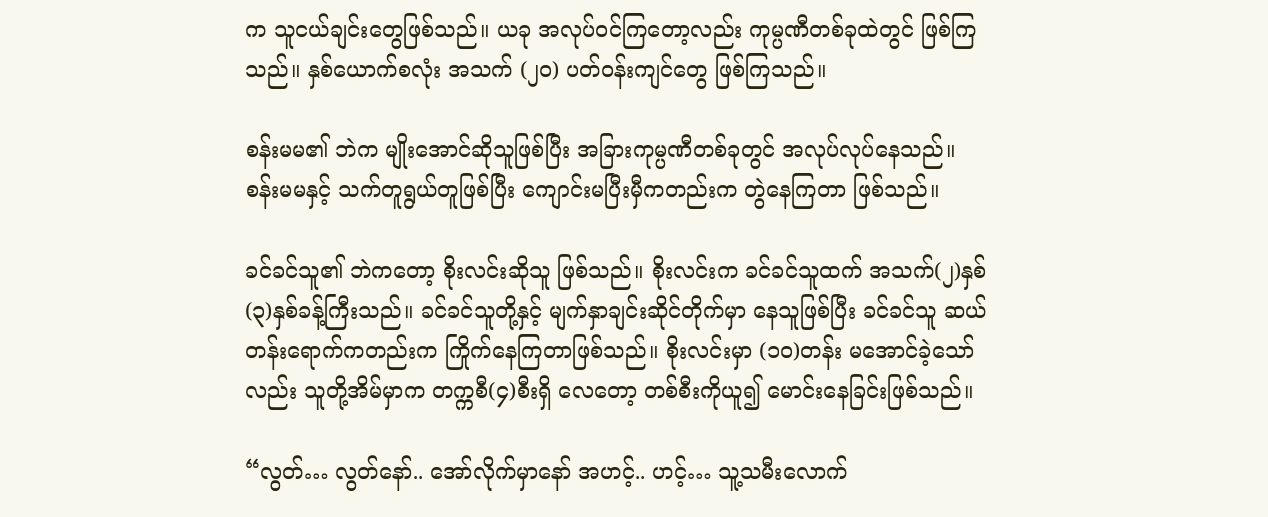က သူငယ်ချင်းတွေဖြစ်သည်။ ယခု အလုပ်ဝင်ကြတော့လည်း ကုမ္ပဏီတစ်ခုထဲတွင် ဖြစ်ကြသည်။ နှစ်ယောက်စလုံး အသက် (၂၀) ပတ်ဝန်းကျင်တွေ ဖြစ်ကြသည်။

စန်းမမ၏ ဘဲက မျိုးအောင်ဆိုသူဖြစ်ပြီး အခြားကုမ္ပဏီတစ်ခုတွင် အလုပ်လုပ်နေသည်။ စန်းမမနှင့် သက်တူရွယ်တူဖြစ်ပြီး ကျောင်းမပြီးမှီကတည်းက တွဲနေကြတာ ဖြစ်သည်။

ခင်ခင်သူ၏ ဘဲကတော့ စိုးလင်းဆိုသူ ဖြစ်သည်။ စိုးလင်းက ခင်ခင်သူထက် အသက်(၂)နှစ် (၃)နှစ်ခန့်ကြီးသည်။ ခင်ခင်သူတို့နှင့် မျက်နှာချင်းဆိုင်တိုက်မှာ နေသူဖြစ်ပြီး ခင်ခင်သူ ဆယ်တန်းရောက်ကတည်းက ကြိုက်နေကြတာဖြစ်သည်။ စိုးလင်းမှာ (၁၀)တန်း မအောင်ခဲ့သော်လည်း သူတို့အိမ်မှာက တက္ကစီ(၄)စီးရှိ လေတော့ တစ်စီးကိုယူ၍ မောင်းနေခြင်းဖြစ်သည်။

“လွတ်… လွတ်နော်.. အော်လိုက်မှာနော် အဟင့်.. ဟင့်… သူ့သမီးလောက်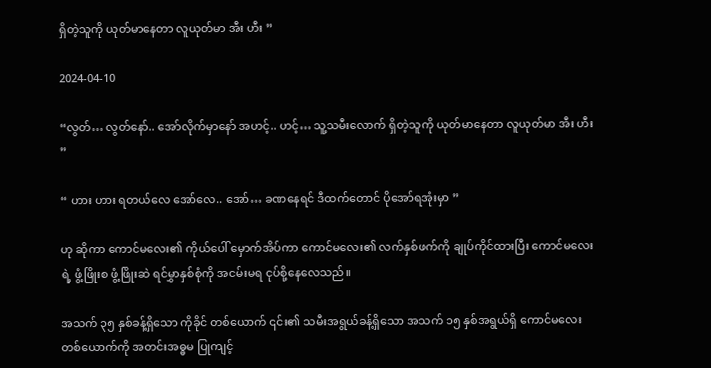ရှိတဲ့သူကို ယုတ်မာနေတာ လူယုတ်မာ အီး ဟီး ”

2024-04-10

“လွတ်… လွတ်နော်.. အော်လိုက်မှာနော် အဟင့်.. ဟင့်… သူ့သမီးလောက် ရှိတဲ့သူကို ယုတ်မာနေတာ လူယုတ်မာ အီး ဟီး ”

“ ဟား ဟား ရတယ်လေ အော်လေ.. အော်… ခဏနေရင် ဒီထက်တောင် ပိုအော်ရအုံးမှာ ”

ဟု ဆိုကာ ကောင်မလေး၏ ကိုယ်ပေါ် မှောက်အိပ်ကာ ကောင်မလေး၏ လက်နှစ်ဖက်ကို ချုပ်ကိုင်ထားပြီး ကောင်မလေးရဲ့ ဖွံ့ဖြိုးစ ဖွံ့ဖြိုးဆဲ ရင်မွှာနှစ်စုံကို အငမ်းမရ ငုပ်စို့နေလေသည်။

အသက် ၃၅ နှစ်ခန့်ရှိသော ကိုခိုင် တစ်ယောက် ၎င်း၏ သမီးအရွယ်ခန့်ရှိသော အသက် ၁၅ နှစ်အရွယ်ရှိ ကောင်မလေး တစ်ယောက်ကို အတင်းအဓ္ဓမ ပြုကျင့်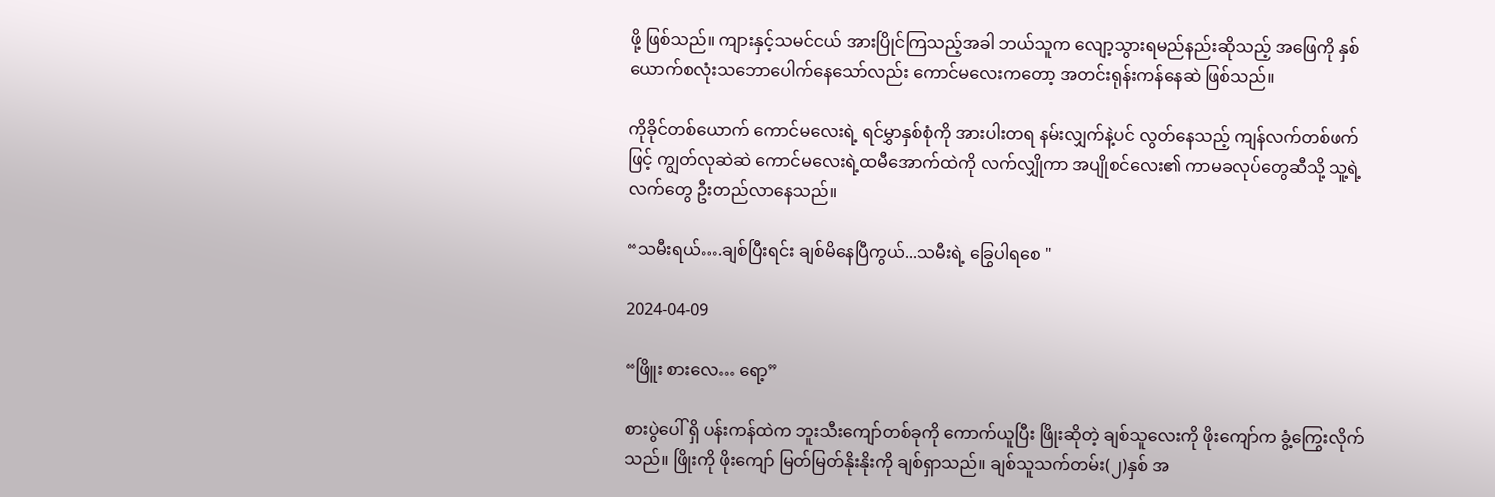ဖို့ ဖြစ်သည်။ ကျားနှင့်သမင်ငယ် အားပြိုင်ကြသည့်အခါ ဘယ်သူက လျော့သွားရမည်နည်းဆိုသည့် အဖြေကို နှစ်ယောက်စလုံးသဘောပေါက်နေသော်လည်း ကောင်မလေးကတော့ အတင်းရုန်းကန်နေဆဲ ဖြစ်သည်။

ကိုခိုင်တစ်ယောက် ကောင်မလေးရဲ့ ရင်မွှာနှစ်စုံကို အားပါးတရ နမ်းလျှက်နဲ့ပင် လွတ်နေသည့် ကျန်လက်တစ်ဖက်ဖြင့် ကျွတ်လုဆဲဆဲ ကောင်မလေးရဲ့ထမီအောက်ထဲကို လက်လျှိုကာ အပျိုစင်လေး၏ ကာမခလုပ်တွေဆီသို့ သူ့ရဲ့လက်တွေ ဦးတည်လာနေသည်။

“သမီးရယ်….ချစ်ပြီးရင်း ချစ်မိနေပြီကွယ်...သမီးရဲ့ ခြွေပါရစေ "

2024-04-09

“ဖြိူး စားလေ… ရော့”

စားပွဲပေါ် ရှိ ပန်းကန်ထဲက ဘူးသီးကျော်တစ်ခုကို ကောက်ယူပြီး ဖြိုးဆိုတဲ့ ချစ်သူလေးကို ဖိုးကျော်က ခွံ့ကြွေးလိုက်သည်။ ဖြိုးကို ဖိုးကျော် မြတ်မြတ်နိုးနိုးကို ချစ်ရှာသည်။ ချစ်သူသက်တမ်း(၂)နှစ် အ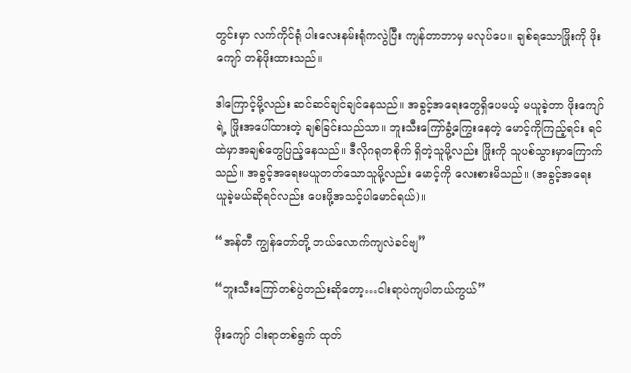တွင်းမှာ လက်ကိုင်ရုံ ပါးလေးနမ်းရုံကလွဲပြီး ကျန်တာဘာမှ မလုပ်ပေ။ ချစ်ရသောဖြိုးကို ဖိုးကျော် တန်ဖိုးထားသည်။

ဒါကြောင့်မို့လည်း ဆင်ဆင်ချင်ချင်နေသည်။ အခွင့်အရေးတွေရှိပေမယ့် မယူခဲ့တာ ဖိုးကျော်ရဲ့ ဖြိုးအပေါ်ထားတဲ့ ချစ်ခြင်းသည်သာ။ ဘူးသီးကြော်ခွံ့ကြွေးနေတဲ့ မောင့်ကိုကြည့်ရင်း ရင်ထဲမှာအချစ်တွေပြည့်နေသည်။ ဒီလိုဂရုတစိုက် ရှိတဲ့သူမို့လည်း ဖြိုးကို သူပစ်သွားမှာကြောက်သည်။ အခွင့်အရေးမယူတတ်သောသူမို့လည်း မောင့်ကို လေးစားမိသည်။ (အခွင့်အရေး ယူခဲ့မယ်ဆိုရင်လည်း ပေးဖို့အသင့်ပါမောင်ရယ်)။

“အန်တီ ကျွန်တော်တို့ ဘယ်လောက်ကျလဲခင်ဗျ”

“ဘူးသီးကြော်တစ်ပွဲတည်းဆိုတော့…ငါးရာပဲကျပါတယ်ကွယ်”

ဖိုးကျော် ငါးရာတစ်ရွက် ထုတ်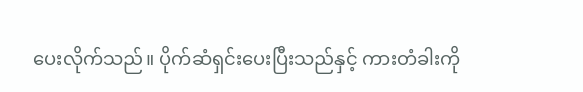ပေးလိုက်သည်။ ပိုက်ဆံရှင်းပေးပြီးသည်နှင့် ကားတံခါးကို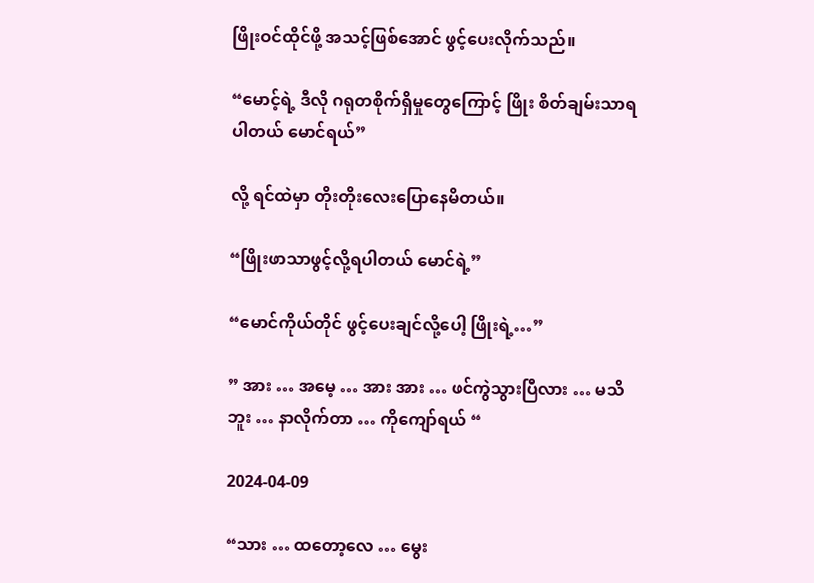ဖြိုးဝင်ထိုင်ဖို့ အသင့်ဖြစ်အောင် ဖွင့်ပေးလိုက်သည်။

“မောင့်ရဲ့ ဒီလို ဂရုတစိုက်ရှိမှုတွေကြောင့် ဖြိုး စိတ်ချမ်းသာရပါတယ် မောင်ရယ်”

လို့ ရင်ထဲမှာ တိုးတိုးလေးပြောနေမိတယ်။

“ဖြိုးဖာသာဖွင့်လို့ရပါတယ် မောင်ရဲ့”

“မောင်ကိုယ်တိုင် ဖွင့်ပေးချင်လို့ပေါ့ ဖြိုးရဲ့…”

” အား … အမေ့ … အား အား … ဖင်ကွဲသွားပြီလား … မသိဘူး … နာလိုက်တာ … ကိုကျော်ရယ် “

2024-04-09

“သား … ထတော့လေ … မွေး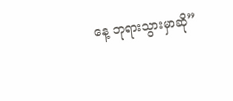နေ့ ဘုရားသွားမှာဆို”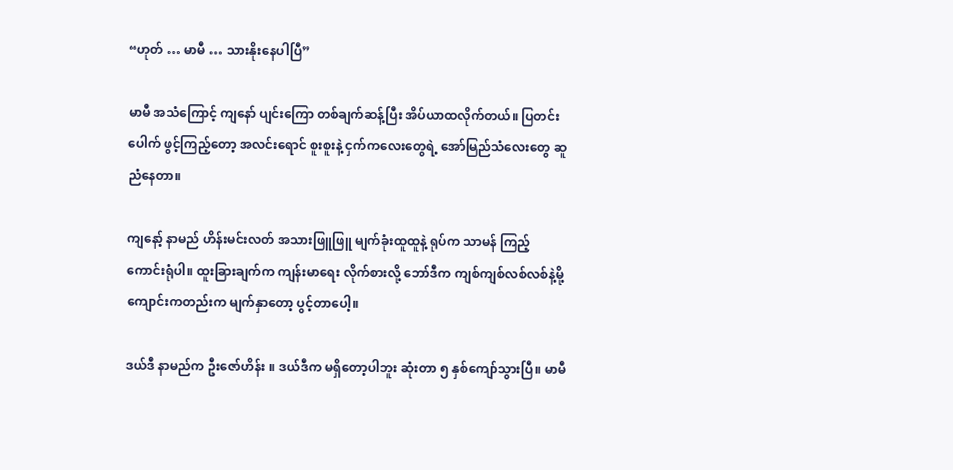“ဟုတ် … မာမီ … သားနိုးနေပါပြီ”

မာမီ အသံကြောင့် ကျနော် ပျင်းကြော တစ်ချက်ဆန့်ပြီး အိပ်ယာထလိုက်တယ်။ ပြတင်းပေါက် ဖွင့်ကြည့်တော့ အလင်းရောင် စူးစူးနဲ့ ငှက်ကလေးတွေရဲ့ အော်မြည်သံလေးတွေ ဆူညံနေတာ။

ကျနော့် နာမည် ဟိန်းမင်းလတ် အသားဖြူဖြူ မျက်ခုံးထူထူနဲ့ ရုပ်က သာမန် ကြည့်ကောင်းရုံပါ။ ထူးခြားချက်က ကျန်းမာရေး လိုက်စားလို့ ဘော်ဒီက ကျစ်ကျစ်လစ်လစ်နဲ့မို့ ကျောင်းကတည်းက မျက်နှာတော့ ပွင့်တာပေါ့။

ဒယ်ဒီ နာမည်က ဦးဇော်ဟိန်း ။ ဒယ်ဒီက မရှိတော့ပါဘူး ဆုံးတာ ၅ နှစ်ကျော်သွားပြီ။ မာမီ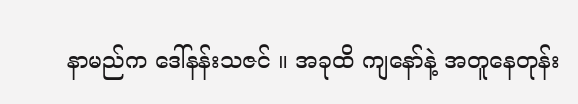နာမည်က ဒေါ်နန်းသဇင် ။ အခုထိ ကျနော်နဲ့ အတူနေတုန်း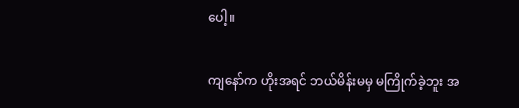ပေါ့။

ကျနော်က ဟိုးအရင် ဘယ်မိန်းမမှ မကြိုက်ခဲ့ဘူး အ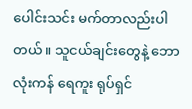ပေါင်းသင်း မက်တာလည်းပါတယ်။ သူငယ်ချင်းတွေနဲ့ ဘောလုံးကန် ရေကူး ရုပ်ရှင်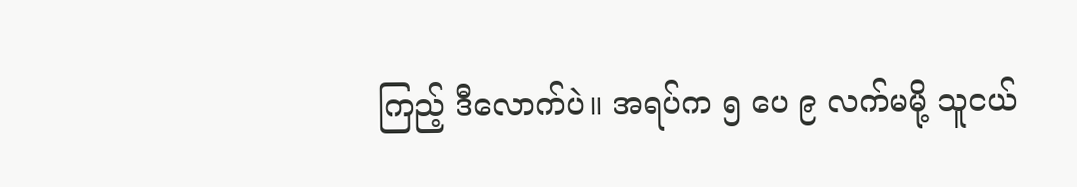ကြည့် ဒီလောက်ပဲ။ အရပ်က ၅ ပေ ၉ လက်မမို့ သူငယ်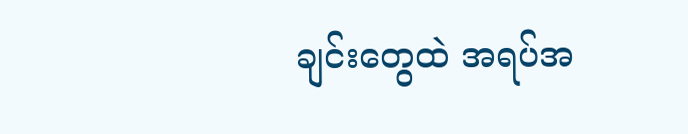ချင်းတွေထဲ အရပ်အ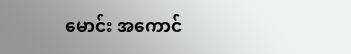မောင်း အကောင်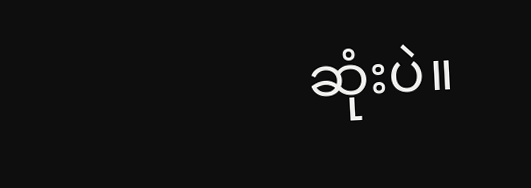ဆုံးပဲ။